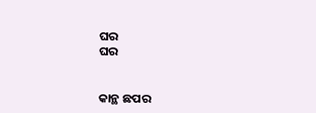ଘର
ଘର


କାନ୍ଥ ଛପର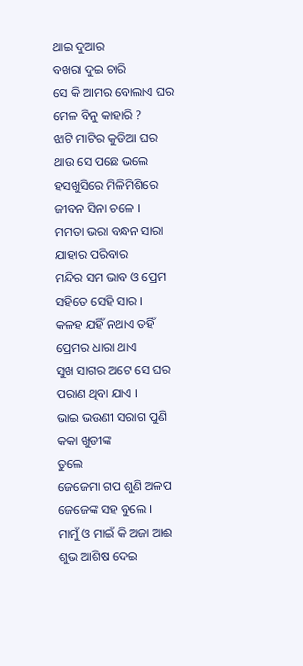ଥାଇ ଦୁଆର
ବଖରା ଦୁଇ ଚାରି
ସେ କି ଆମର ବୋଲାଏ ଘର
ମେଳ ବିନୁ କାହାରି ?
ଝାଟି ମାଟିର କୁଡିଆ ଘର
ଥାଉ ସେ ପଛେ ଭଲେ
ହସଖୁସିରେ ମିଳିମିଶିରେ
ଜୀବନ ସିନା ଚଳେ ।
ମମତା ଭରା ବନ୍ଧନ ସାରା
ଯାହାର ପରିବାର
ମନ୍ଦିର ସମ ଭାବ ଓ ପ୍ରେମ
ସହିତେ ସେହି ସାର ।
କଳହ ଯହିଁ ନଥାଏ ତହିଁ
ପ୍ରେମର ଧାରା ଥାଏ
ସୁଖ ସାଗର ଅଟେ ସେ ଘର
ପରାଣ ଥିବା ଯାଏ ।
ଭାଇ ଭଉଣୀ ସରାଗ ପୁଣି
କକା ଖୁଡୀଙ୍କ
ତୁଲେ
ଜେଜେମା ଗପ ଶୁଣି ଅଳପ
ଜେଜେଙ୍କ ସହ ବୁଲେ ।
ମାମୁଁ ଓ ମାଇଁ କି ଅଜା ଆଈ
ଶୁଭ ଆଶିଷ ଦେଇ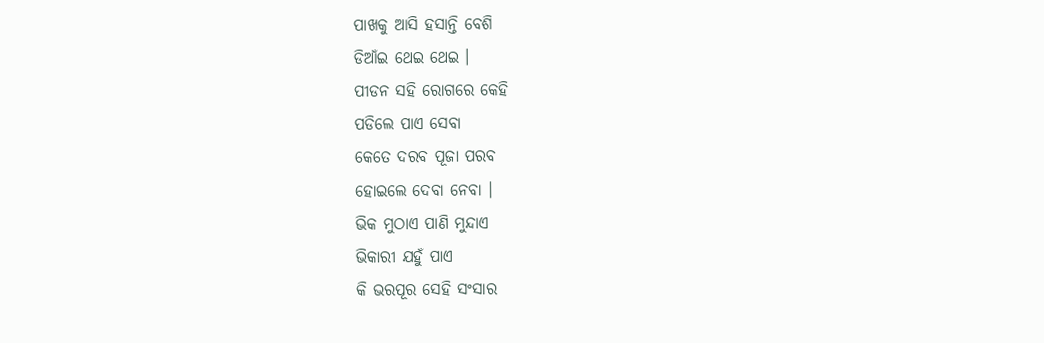ପାଖକୁ ଆସି ହସାନ୍ତି ବେଶି
ଡିଆଁଇ ଥେଇ ଥେଇ ।
ପୀଡନ ସହି ରୋଗରେ କେହି
ପଡିଲେ ପାଏ ସେବା
କେତେ ଦରବ ପୂଜା ପରବ
ହୋଇଲେ ଦେବା ନେବା ।
ଭିକ ମୁଠାଏ ପାଣି ମୁନ୍ଦାଏ
ଭିକାରୀ ଯହୁଁ ପାଏ
କି ଭରପୂର ସେହି ସଂସାର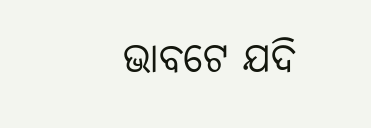ଭାବଟେ ଯଦି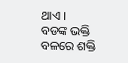ଥାଏ ।
ବଡଙ୍କ ଭକ୍ତି ବଳରେ ଶକ୍ତି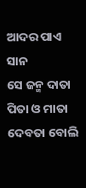ଆଦର ପାଏ ସାନ
ସେ ଜନ୍ମ ଦାତା ପିତା ଓ ମାତା
ଦେବତା ବୋଲି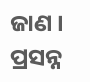ଜାଣ ।
ପ୍ରସନ୍ନ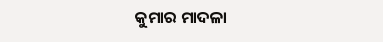କୁମାର ମାଦଳା